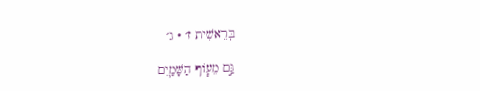בְּרֵאשִׁית ז׳ · ג׳

גַּ֣ם מֵע֧וֹף הַשָּׁמַ֛יִם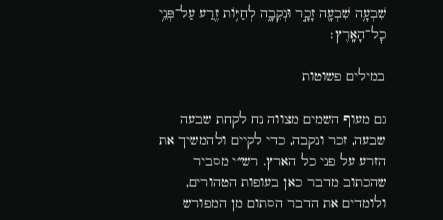שִׁבְעָ֥ה שִׁבְעָ֖ה זָכָ֣ר וּנְקֵבָ֑ה לְחַיּ֥וֹת זֶ֖רַע עַל־פְּנֵ֥י כׇל־הָאָֽרֶץ׃

במילים פשוטות

גם מעוף השמים מצווה נח לקחת שבעה שבעה, זכר ונקבה, כדי לקיים ולהמשיך את הזרע על פני כל הארץ. רש״י מסביר שהכתוב מדבר כאן בעופות הטהורים, ולומדים את הדבר הסתום מן המפורש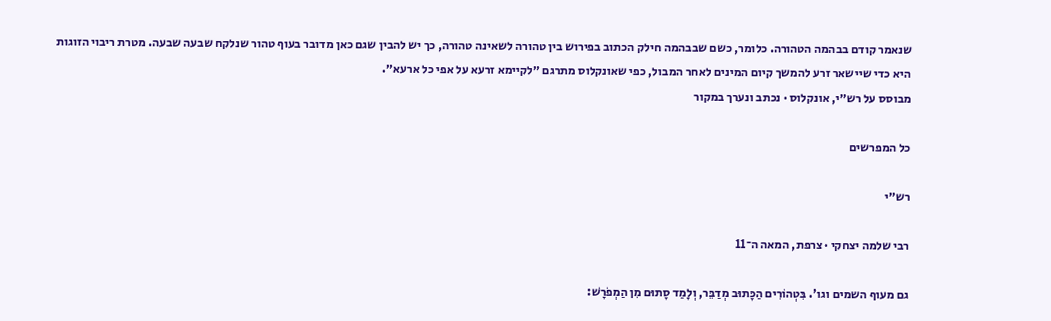שנאמר קודם בבהמה הטהורה. כלומר, כשם שבבהמה חילק הכתוב בפירוש בין טהורה לשאינה טהורה, כך יש להבין שגם כאן מדובר בעוף טהור שנלקח שבעה שבעה. מטרת ריבוי הזוגות היא כדי שיישאר זרע להמשך קיום המינים לאחר המבול, כפי שאונקלוס מתרגם ״לקיימא זרעא על אפי כל ארעא״.
מבוסס על רש״י, אונקלוס · נכתב ונערך במקור

כל המפרשים

רש״י

רבי שלמה יצחקי · צרפת, המאה ה־11

גם מעוף השמים וגו'. בִּטְהוֹרִים הַכָּתוּב מְדַבֵּר, וְלָמַד סָתוּם מִן הַמְפֹרָשׁ: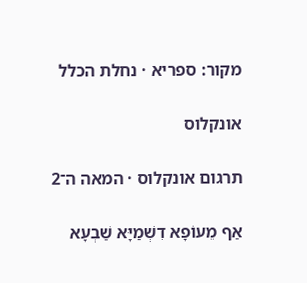מקור: ספריא · נחלת הכלל

אונקלוס

תרגום אונקלוס · המאה ה־2

אַף מֵעוֹפָא דִשְׁמַיָּא שַׁבְעָא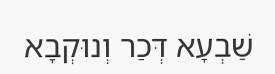שַׁבְעָא דְּכַר וְנוּקְבָא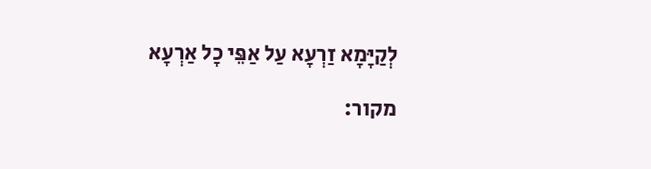לְקַיָּמָא זַרְעָא עַל אַפֵּי כָל אַרְעָא

מקור: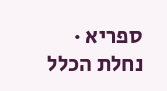ספריא · נחלת הכלל